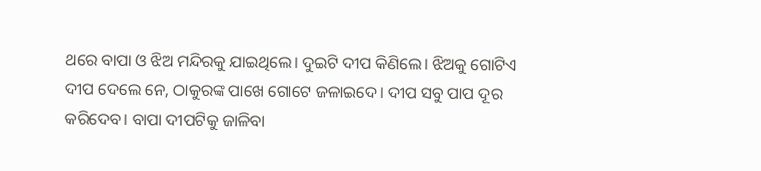ଥରେ ବାପା ଓ ଝିଅ ମନ୍ଦିରକୁ ଯାଇଥିଲେ। ଦୁଇଟି ଦୀପ କିଣିଲେ। ଝିଅକୁ ଗୋଟିଏ ଦୀପ ଦେଲେ ନେ, ଠାକୁରଙ୍କ ପାଖେ ଗୋଟେ ଜଳାଇଦେ। ଦୀପ ସବୁ ପାପ ଦୂର କରିଦେବ। ବାପା ଦୀପଟିକୁ ଜାଳିବା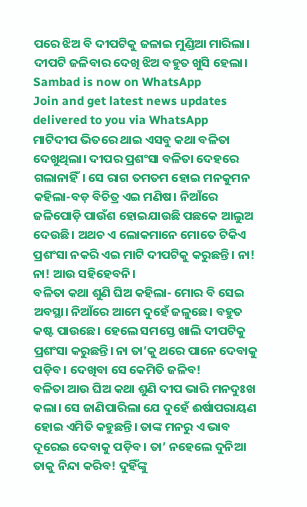ପରେ ଝିଅ ବି ଦୀପଟିକୁ ଜଳାଇ ମୁଣ୍ଡିଆ ମାରିଲା। ଦୀପଟି ଜଳିବାର ଦେଖି ଝିଅ ବହୁତ ଖୁସି ହେଲା।
Sambad is now on WhatsApp
Join and get latest news updates delivered to you via WhatsApp
ମାଟିଦୀପ ଭିତରେ ଥାଇ ଏସବୁ କଥା ବଳିତା ଦେଖୁଥିଲା। ଦୀପର ପ୍ରଶଂସା ବଳିତା ଦେହରେ ଗଲାନାହିଁ। ସେ ରାଗ ତମତମ ହୋଇ ମନକୁମନ କହିଲା-ବଡ଼ ବିଚିତ୍ର ଏଇ ମଣିଷ। ନିଆଁରେ ଜଳିପୋଡ଼ି ପାଉଁଶ ହୋଇଯାଉଛି ପଛକେ ଆଲୁଅ ଦେଉଛି। ଅଥଚ ଏ ଲୋକମାନେ ମୋତେ ଟିକିଏ ପ୍ରଶଂସା ନକରି ଏଇ ମାଟି ଦୀପଟିକୁ କରୁଛନ୍ତି। ନା! ନା! ଆଉ ସହିହେବନି।
ବଳିତା କଥା ଶୁଣି ଘିଅ କହିଲା- ମୋର ବି ସେଇ ଅବସ୍ଥା। ନିଆଁରେ ଆମେ ଦୁହେଁ ଜଳୁଛେ। ବହୁତ କଷ୍ଟ ପାଉଛେ। ହେଲେ ସମସ୍ତେ ଖାଲି ଦୀପଟିକୁ ପ୍ରଶଂସା କରୁଛନ୍ତି। ନା ତା’କୁ ଥରେ ପାନେ ଦେବାକୁ ପଡ଼ିବ। ଦେଖିବା ସେ କେମିତି ଜଳିବ!
ବଳିତା ଆଉ ଘିଅ କଥା ଶୁଣି ଦୀପ ଭାରି ମନଦୁଃଖ କଲା। ସେ ଜାଣିପାରିଲା ଯେ ଦୁହେଁ ଈର୍ଷାପରାୟଣ ହୋଇ ଏମିତି କହୁଛନ୍ତି। ତାଙ୍କ ମନରୁ ଏ ଭାବ ଦୂରେଇ ଦେବାକୁ ପଡ଼ିବ। ତା’ ନହେଲେ ଦୁନିଆ ତାକୁ ନିନ୍ଦା କରିବ! ଦୁହିଁଙ୍କୁ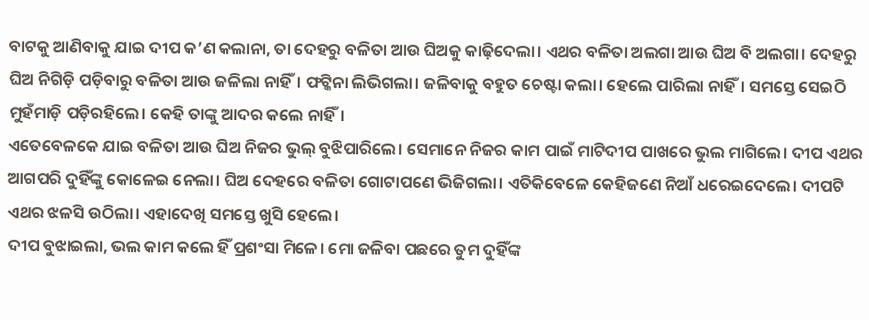ବାଟକୁ ଆଣିବାକୁ ଯାଇ ଦୀପ କ’ଣ କଲାନା, ତା ଦେହରୁ ବଳିତା ଆଉ ଘିଅକୁ କାଢ଼ିଦେଲା। ଏଥର ବଳିତା ଅଲଗା ଆଉ ଘିଅ ବି ଅଲଗା। ଦେହରୁ ଘିଅ ନିଗିଡ଼ି ପଡ଼ିବାରୁ ବଳିତା ଆଉ ଜଳିଲା ନାହିଁ। ଫଟ୍କିନା ଲିଭିଗଲା। ଜଳିବାକୁ ବହୁତ ଚେଷ୍ଟା କଲା। ହେଲେ ପାରିଲା ନାହିଁ। ସମସ୍ତେ ସେଇଠି ମୁହଁମାଡ଼ି ପଡ଼ିରହିଲେ। କେହି ତାଙ୍କୁ ଆଦର କଲେ ନାହିଁ।
ଏତେବେଳକେ ଯାଇ ବଳିତା ଆଉ ଘିଅ ନିଜର ଭୁଲ୍ ବୁଝିପାରିଲେ। ସେମାନେ ନିଜର କାମ ପାଇଁ ମାଟିଦୀପ ପାଖରେ ଭୁଲ ମାଗିଲେ। ଦୀପ ଏଥର ଆଗପରି ଦୁହିଁଙ୍କୁ କୋଳେଇ ନେଲା। ଘିଅ ଦେହରେ ବଳିତା ଗୋଟାପଣେ ଭିଜିଗଲା। ଏତିକିବେଳେ କେହିଜଣେ ନିଆଁ ଧରେଇଦେଲେ। ଦୀପଟି ଏଥର ଝଳସି ଉଠିଲା। ଏହାଦେଖି ସମସ୍ତେ ଖୁସି ହେଲେ।
ଦୀପ ବୁଝାଇଲା, ଭଲ କାମ କଲେ ହିଁ ପ୍ରଶଂସା ମିଳେ। ମୋ ଜଳିବା ପଛରେ ତୁମ ଦୁହିଁଙ୍କ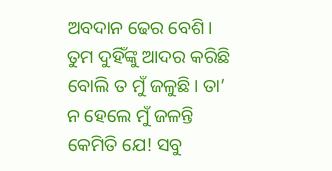ଅବଦାନ ଢେର ବେଶି। ତୁମ ଦୁହିଁଙ୍କୁ ଆଦର କରିଛି ବୋଲି ତ ମୁଁ ଜଳୁଛି। ତା’ ନ ହେଲେ ମୁଁ ଜଳନ୍ତି କେମିତି ଯେ! ସବୁ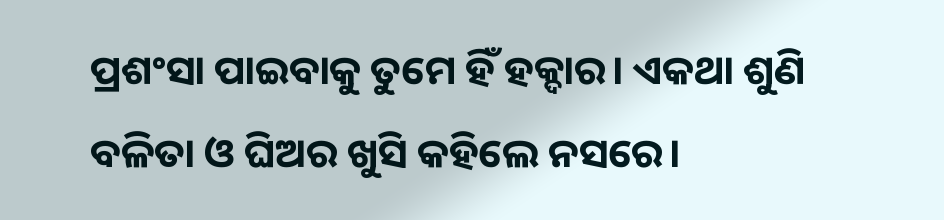ପ୍ରଶଂସା ପାଇବାକୁ ତୁମେ ହିଁ ହକ୍ଦାର। ଏକଥା ଶୁଣି ବଳିତା ଓ ଘିଅର ଖୁସି କହିଲେ ନସରେ।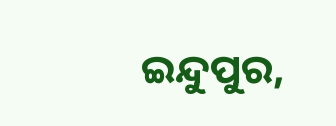ଇନ୍ଦୁପୁର,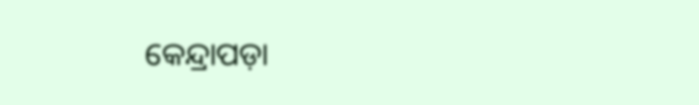କେନ୍ଦ୍ରାପଡ଼ା